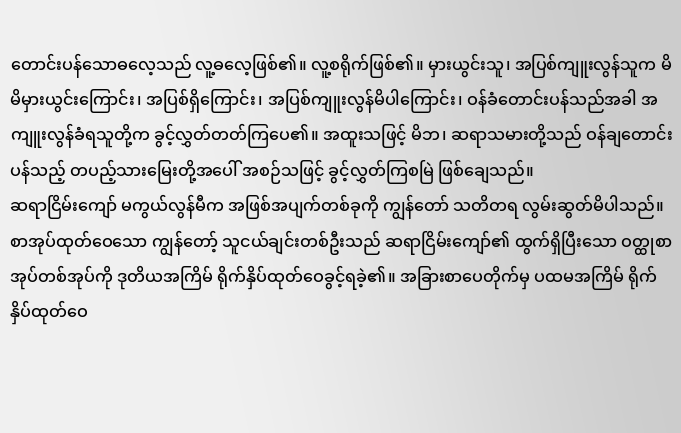တောင်းပန်သောဓလေ့သည် လူ့ဓလေ့ဖြစ်၏။ လူ့စရိုက်ဖြစ်၏။ မှားယွင်းသူ၊ အပြစ်ကျူးလွန်သူက မိမိမှားယွင်းကြောင်း၊ အပြစ်ရှိကြောင်း၊ အပြစ်ကျူးလွန်မိပါကြောင်း၊ ဝန်ခံတောင်းပန်သည်အခါ အကျူးလွန်ခံရသူတို့က ခွင့်လွှတ်တတ်ကြပေ၏။ အထူးသဖြင့် မိဘ၊ ဆရာသမားတို့သည် ဝန်ချတောင်းပန်သည့် တပည့်သားမြေးတို့အပေါ် အစဉ်သဖြင့် ခွင့်လွှတ်ကြစမြဲ ဖြစ်ချေသည်။
ဆရာငြိမ်းကျော် မကွယ်လွန်မီက အဖြစ်အပျက်တစ်ခုကို ကျွန်တော် သတိတရ လွမ်းဆွတ်မိပါသည်။ စာအုပ်ထုတ်ဝေသော ကျွန်တော့် သူငယ်ချင်းတစ်ဦးသည် ဆရာငြိမ်းကျော်၏ ထွက်ရှိပြီးသော ဝတ္ထုစာအုပ်တစ်အုပ်ကို ဒုတိယအကြိမ် ရိုက်နှိပ်ထုတ်ဝေခွင့်ရခဲ့၏။ အခြားစာပေတိုက်မှ ပထမအကြိမ် ရိုက်နှိပ်ထုတ်ဝေ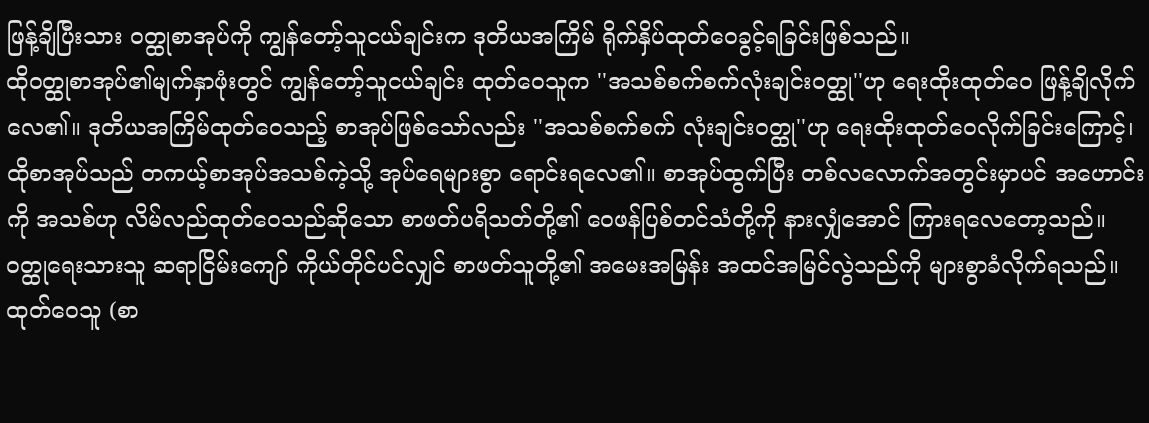ဖြန့်ချိပြီးသား ဝတ္ထုစာအုပ်ကို ကျွန်တော့်သူငယ်ချင်းက ဒုတိယအကြိမ် ရိုက်နှိပ်ထုတ်ဝေခွင့်ရခြင်းဖြစ်သည်။
ထိုဝတ္ထုစာအုပ်၏မျက်နှာဖုံးတွင် ကျွန်တော့်သူငယ်ချင်း ထုတ်ဝေသူက ''အသစ်စက်စက်လုံးချင်းဝတ္ထု''ဟု ရေးထိုးထုတ်ဝေ ဖြန့်ချိလိုက်လေ၏။ ဒုတိယအကြိမ်ထုတ်ဝေသည့် စာအုပ်ဖြစ်သော်လည်း ''အသစ်စက်စက် လုံးချင်းဝတ္ထု''ဟု ရေးထိုးထုတ်ဝေလိုက်ခြင်းကြောင့်၊ ထိုစာအုပ်သည် တကယ့်စာအုပ်အသစ်ကဲ့သို့ အုပ်ရေများစွာ ရောင်းရလေ၏။ စာအုပ်ထွက်ပြီး တစ်လလောက်အတွင်းမှာပင် အဟောင်းကို အသစ်ဟု လိမ်လည်ထုတ်ဝေသည်ဆိုသော စာဖတ်ပရိသတ်တို့၏ ဝေဖန်ပြစ်တင်သံတို့ကို နားလျှံအောင် ကြားရလေတော့သည်။
ဝတ္ထုရေးသားသူ ဆရာငြိမ်းကျော် ကိုယ်တိုင်ပင်လျှင် စာဖတ်သူတို့၏ အမေးအမြန်း အထင်အမြင်လွဲသည်ကို များစွာခံလိုက်ရသည်။ ထုတ်ဝေသူ (စာ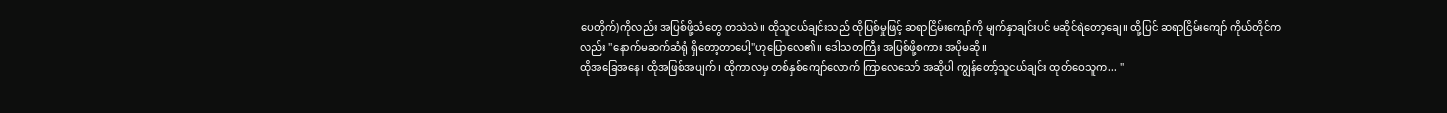ပေတိုက်)ကိုလည်း အပြစ်ဖို့သံတွေ တသဲသဲ။ ထိုသူငယ်ချင်းသည် ထိုပြစ်မှုဖြင့် ဆရာငြိမ်းကျော်ကို မျက်နှာချင်းပင် မဆိုင်ရဲတော့ချေ။ ထို့ပြင် ဆရာငြိမ်းကျော် ကိုယ်တိုင်ကလည်း ''နောက်မဆက်ဆံရုံ ရှိတော့တာပေါ့''ဟုပြောလေ၏။ ဒေါသတကြီး အပြစ်ဖို့စကား အပိုမဆို။
ထိုအခြေအနေ၊ ထိုအဖြစ်အပျက်၊ ထိုကာလမှ တစ်နှစ်ကျော်လောက် ကြာလေသော် အဆိုပါ ကျွန်တော့်သူငယ်ချင်း ထုတ်ဝေသူက... ''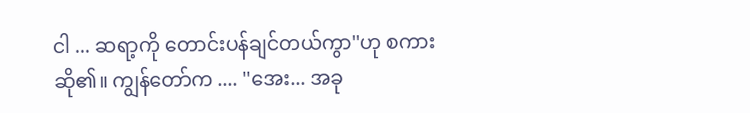ငါ ... ဆရာ့ကို တောင်းပန်ချင်တယ်ကွာ''ဟု စကားဆို၏။ ကျွန်တော်က .... ''အေး... အခု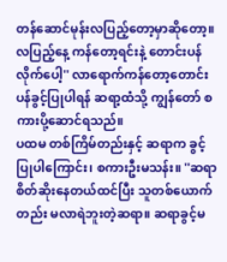တန်ဆောင်မုန်းလပြည့်တော့မှာဆိုတော့။ လပြည့်နေ့ ကန်တော့ရင်းနဲ့ တောင်းပန်လိုက်ပေါ့'' လာရောက်ကန်တော့တောင်းပန်ခွင့်ပြုပါရန် ဆရာ့ထံသို့ ကျွန်တော် စကားပို့ဆောင်ရသည်။
ပထမ တစ်ကြိမ်တည်းနှင့် ဆရာက ခွင့်ပြုပါကြောင်း၊ စကားဦးမသန်း။ ''ဆရာ စိတ်ဆိုးနေတယ်ထင်ပြီး သူတစ်ယောက်တည်း မလာရဲဘူးတဲ့ဆရာ။ ဆရာခွင့်မ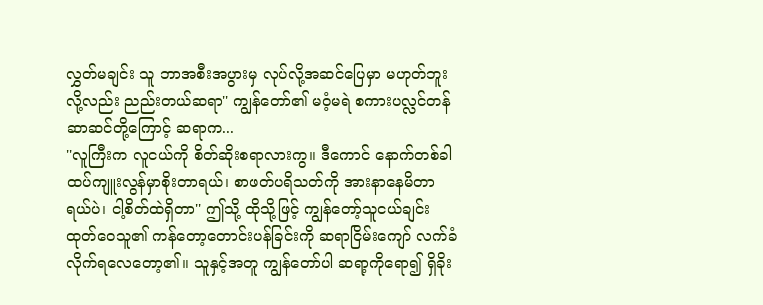လွှတ်မချင်း သူ ဘာအစီးအပွားမှ လုပ်လို့အဆင်ပြေမှာ မဟုတ်ဘူးလို့လည်း ညည်းတယ်ဆရာ'' ကျွန်တော်၏ မဝံ့မရဲ စကားပလ္လင်တန်ဆာဆင်တို့ကြောင့် ဆရာက...
''လူကြီးက လူငယ်ကို စိတ်ဆိုးစရာလားကွ။ ဒီကောင် နောက်တစ်ခါ ထပ်ကျူးလွန်မှာစိုးတာရယ်၊ စာဖတ်ပရိသတ်ကို အားနာနေမိတာရယ်ပဲ၊ ငါ့စိတ်ထဲရှိတာ'' ဤသို့ ထိုသို့ဖြင့် ကျွန်တော့်သူငယ်ချင်းထုတ်ဝေသူ၏ ကန်တော့တောင်းပန်ခြင်းကို ဆရာငြိမ်းကျော် လက်ခံလိုက်ရလေတော့၏။ သူနှင့်အတူ ကျွန်တော်ပါ ဆရာ့ကိုရော၍ ရှိခိုး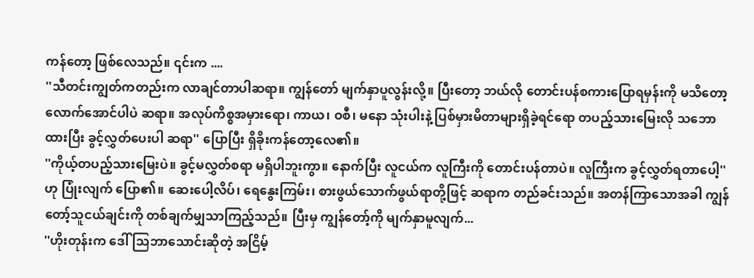ကန်တော့ ဖြစ်လေသည်။ ၎င်းက ....
''သီတင်းကျွတ်ကတည်းက လာချင်တာပါဆရာ။ ကျွန်တော် မျက်နှာပူလွန်းလို့။ ပြီးတော့ ဘယ်လို တောင်းပန်စကားပြောရမှန်းကို မသိတော့လောက်အောင်ပါပဲ ဆရာ။ အလုပ်ကိစ္စအမှားရော၊ ကာယ၊ ဝစီ၊ မနော သုံးပါးနဲ့ ပြစ်မှားမိတာများရှိခဲ့ရင်ရော တပည့်သားမြေးလို သဘောထားပြီး ခွင့်လွှတ်ပေးပါ ဆရာ'' ပြောပြီး ရှိခိုးကန်တော့လေ၏။
''ကိုယ့်တပည့်သားမြေးပဲ။ ခွင့်မလွှတ်စရာ မရှိပါဘူးကွာ။ နောက်ပြီး လူငယ်က လူကြီးကို တောင်းပန်တာပဲ။ လူကြီးက ခွင့်လွှတ်ရတာပေါ့''ဟု ပြုံးလျက် ပြော၏။ ဆေးပေါ့လိပ်၊ ရေနွေးကြမ်း၊ စားဖွယ်သောက်ဖွယ်ရာတို့ဖြင့် ဆရာက တည်ခင်းသည်။ အတန်ကြာသောအခါ ကျွန်တော့်သူငယ်ချင်းကို တစ်ချက်မျှသာကြည့်သည်။ ပြီးမှ ကျွန်တော့်ကို မျက်နှာမူလျက်...
''ဟိုးတုန်းက ဒေါ်သြဘာသောင်းဆိုတဲ့ အငြိမ့်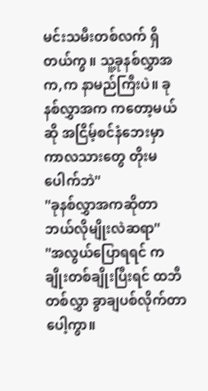မင်းသမီးတစ်လက် ရှိတယ်ကွ။ သူ့ခုနစ်လွှာအက,က နာမည်ကြီးပဲ။ ခုနစ်လွှာအက ကတော့မယ်ဆို အငြိမ့်စင်နံဘေးမှာ ကာလသားတွေ တိုးမပေါက်ဘဲ''
''ခုနစ်လွှာအကဆိုတာ ဘယ်လိုမျိုးလဲဆရာ''
''အလွယ်ပြောရရင် ကချိုးတစ်ချိုးပြီးရင် ထဘီတစ်လွှာ ခွာချပစ်လိုက်တာပေါ့ကွာ။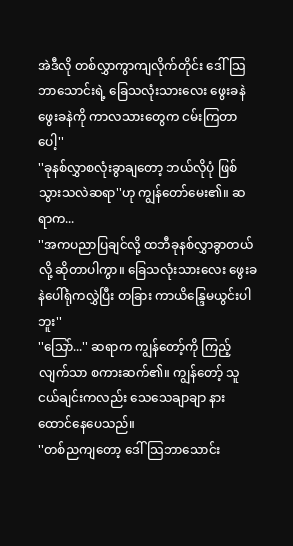အဲဒီလို တစ်လွှာကွာကျလိုက်တိုင်း ဒေါ်သြဘာသောင်းရဲ့ ခြေသလုံးသားလေး ဖွေးခနဲ ဖွေးခနဲကို ကာလသားတွေက ငမ်းကြတာပေါ့''
''ခုနစ်လွှာစလုံးခွာချတော့ ဘယ်လိုပုံ ဖြစ်သွားသလဲဆရာ''ဟု ကျွန်တော်မေး၏။ ဆရာက...
''အကပညာပြချင်လို့ ထဘီခုနစ်လွှာခွာတယ်လို့ ဆိုတာပါကွာ။ ခြေသလုံးသားလေး ဖွေးခနဲပေါ်ရုံကလွှဲပြီး တခြား ကာယိန္ဒြေမယွင်းပါဘူး''
''သြော်...'' ဆရာက ကျွန်တော့်ကို ကြည့်လျက်သာ စကားဆက်၏။ ကျွန်တော့် သူငယ်ချင်းကလည်း သေသေချာချာ နားထောင်နေပေသည်။
''တစ်ညကျတော့ ဒေါ်သြဘာသောင်း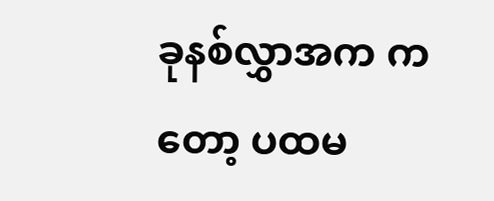ခုနစ်လွှာအက ကတော့ ပထမ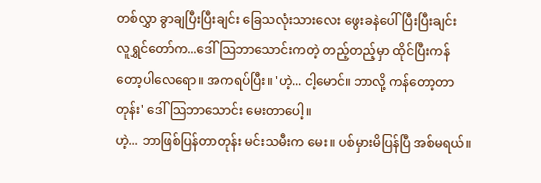တစ်လွှာ ခွာချပြီးပြီးချင်း ခြေသလုံးသားလေး ဖွေးခနဲပေါ်ပြီးပြီးချင်း လူရွှင်တော်က...ဒေါ်သြဘာသောင်းကတဲ့ တည့်တည့်မှာ ထိုင်ပြီးကန်တော့ပါလေရော။ အကရပ်ပြီး။ 'ဟဲ့... ငါ့မောင်။ ဘာလို့ ကန်တော့တာတုန်း' ဒေါ်သြဘာသောင်း မေးတာပေါ့။
ဟဲ့... ဘာဖြစ်ပြန်တာတုန်း မင်းသမီးက မေး။ ပစ်မှားမိပြန်ပြီ အစ်မရယ်။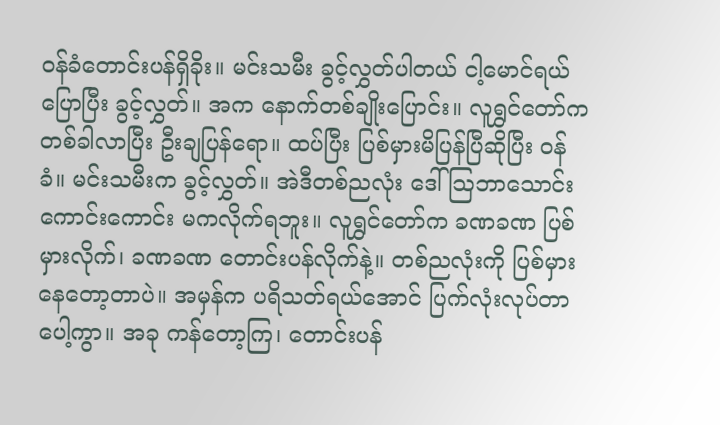ဝန်ခံတောင်းပန်ရှိခိုး။ မင်းသမီး ခွင့်လွှတ်ပါတယ် ငါ့မောင်ရယ် ပြောပြီး ခွင့်လွှတ်။ အက နောက်တစ်ချိုးပြောင်း။ လူရွှင်တော်က တစ်ခါလာပြီး ဦးချပြန်ရော။ ထပ်ပြီး ပြစ်မှားမိပြန်ပြီဆိုပြီး ဝန်ခံ။ မင်းသမီးက ခွင့်လွှတ်။ အဲဒီတစ်ညလုံး ဒေါ်သြဘာသောင်း ကောင်းကောင်း မကလိုက်ရဘူး။ လူရွှင်တော်က ခဏခဏ ပြစ်မှားလိုက်၊ ခဏခဏ တောင်းပန်လိုက်နဲ့။ တစ်ညလုံးကို ပြစ်မှားနေတော့တာပဲ။ အမှန်က ပရိသတ်ရယ်အောင် ပြက်လုံးလုပ်တာပေါ့ကွာ။ အခု ကန်တော့ကြ၊ တောင်းပန်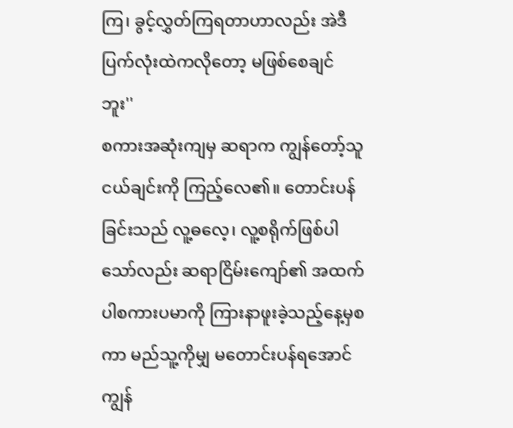ကြ၊ ခွင့်လွှတ်ကြရတာဟာလည်း အဲဒီ ပြက်လုံးထဲကလိုတော့ မဖြစ်စေချင်ဘူး''
စကားအဆုံးကျမှ ဆရာက ကျွန်တော့်သူငယ်ချင်းကို ကြည့်လေ၏။ တောင်းပန်ခြင်းသည် လူ့ဓလေ့၊ လူ့စရိုက်ဖြစ်ပါသော်လည်း ဆရာငြိမ်းကျော်၏ အထက်ပါစကားပမာကို ကြားနာဖူးခဲ့သည့်နေ့မှစကာ မည်သူ့ကိုမျှ မတောင်းပန်ရအောင် ကျွန်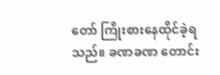တော် ကြိုးစားနေထိုင်ခဲ့ရသည်။ ခဏခဏ တောင်း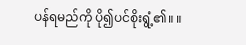ပန်ရမည်ကို ပို၍ပင်စိုးရွံ့၏။ ။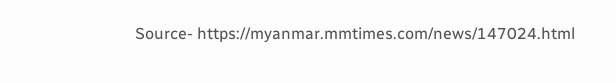Source- https://myanmar.mmtimes.com/news/147024.html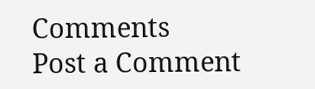Comments
Post a Comment